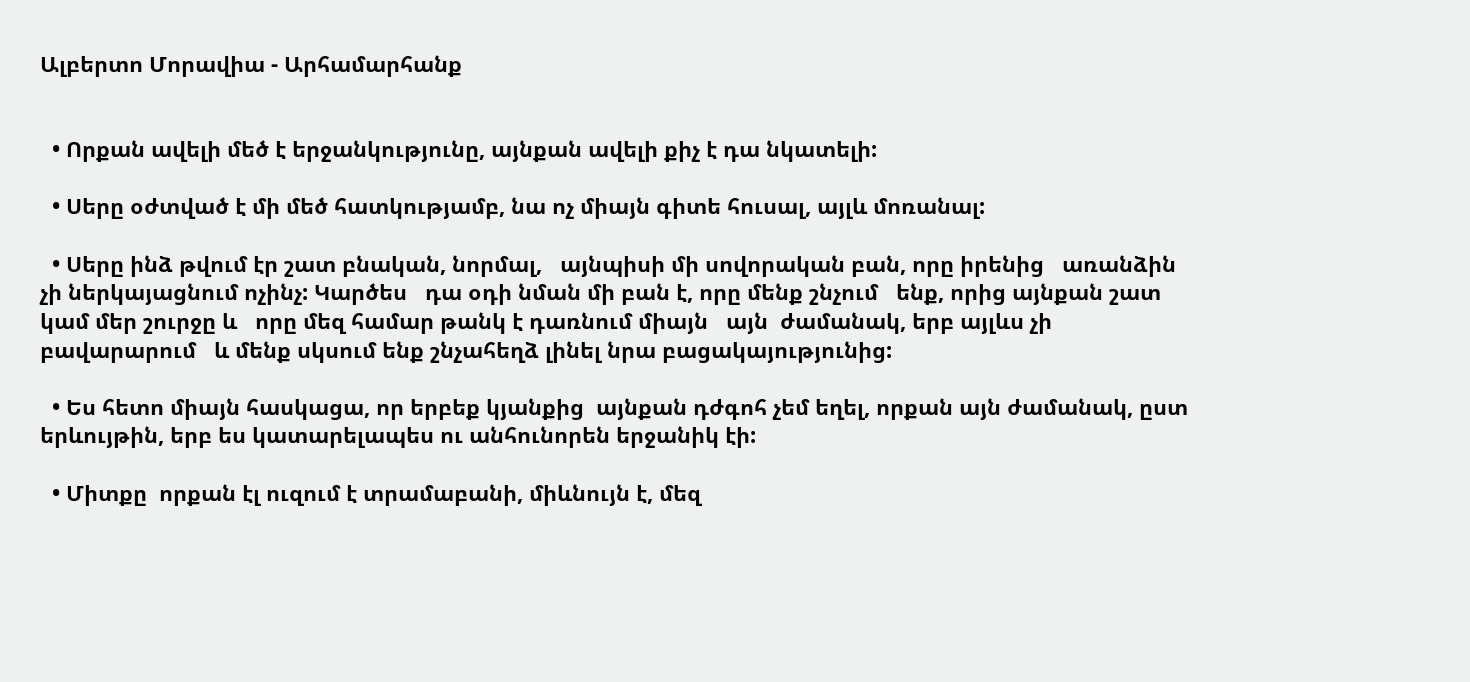Ալբերտո Մորավիա - Արհամարհանք


  • Որքան ավելի մեծ է երջանկությունը, այնքան ավելի քիչ է դա նկատելի:

  • Սերը օժտված է մի մեծ հատկությամբ, նա ոչ միայն գիտե հուսալ, այլև մոռանալ:

  • Սերը ինձ թվում էր շատ բնական, նորմալ,   այնպիսի մի սովորական բան, որը իրենից   առանձին չի ներկայացնում ոչինչ: Կարծես   դա օդի նման մի բան է, որը մենք շնչում   ենք, որից այնքան շատ կամ մեր շուրջը և   որը մեզ համար թանկ է դառնում միայն   այն  ժամանակ, երբ այլևս չի բավարարում   և մենք սկսում ենք շնչահեղձ լինել նրա բացակայությունից:

  • Ես հետո միայն հասկացա, որ երբեք կյանքից  այնքան դժգոհ չեմ եղել, որքան այն ժամանակ, ըստ երևույթին, երբ ես կատարելապես ու անհունորեն երջանիկ էի:

  • Միտքը  որքան էլ ուզում է տրամաբանի, միևնույն է, մեզ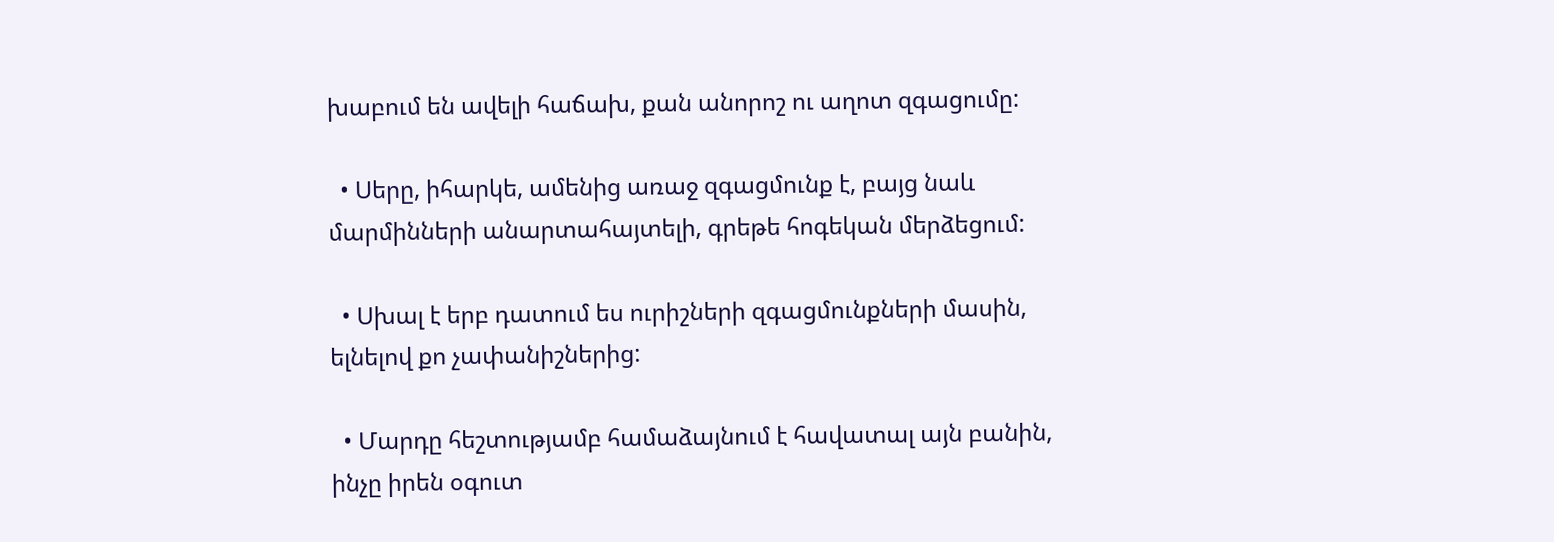խաբում են ավելի հաճախ, քան անորոշ ու աղոտ զգացումը:

  • Սերը, իհարկե, ամենից առաջ զգացմունք է, բայց նաև մարմինների անարտահայտելի, գրեթե հոգեկան մերձեցում:

  • Սխալ է երբ դատում ես ուրիշների զգացմունքների մասին, ելնելով քո չափանիշներից:

  • Մարդը հեշտությամբ համաձայնում է հավատալ այն բանին, ինչը իրեն օգուտ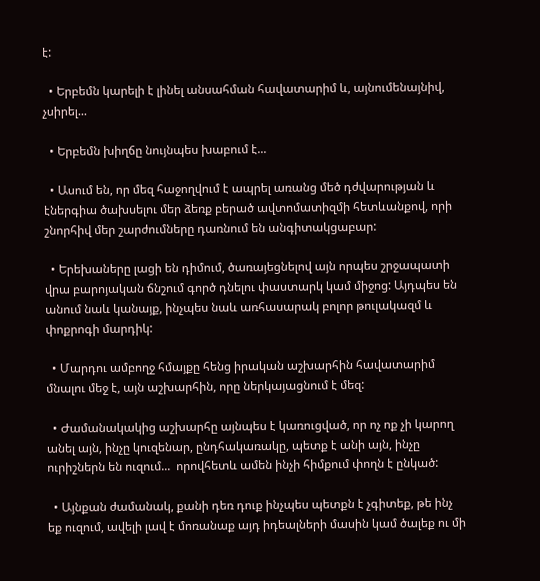է:

  • Երբեմն կարելի է լինել անսահման հավատարիմ և, այնումենայնիվ, չսիրել...

  • Երբեմն խիղճը նույնպես խաբում է...

  • Ասում են, որ մեզ հաջողվում է ապրել առանց մեծ դժվարության և էներգիա ծախսելու մեր ձեռք բերած ավտոմատիզմի հետևանքով, որի շնորհիվ մեր շարժումները դառնում են անգիտակցաբար:

  • Երեխաները լացի են դիմում, ծառայեցնելով այն որպես շրջապատի վրա բարոյական ճնշում գործ դնելու փաստարկ կամ միջոց: Այդպես են անում նաև կանայք, ինչպես նաև առհասարակ բոլոր թուլակազմ և փոքրոգի մարդիկ:

  • Մարդու ամբողջ հմայքը հենց իրական աշխարհին հավատարիմ մնալու մեջ է, այն աշխարհին, որը ներկայացնում է մեզ:

  • Ժամանակակից աշխարհը այնպես է կառուցված, որ ոչ ոք չի կարող անել այն, ինչը կուզենար, ընդհակառակը, պետք է անի այն, ինչը ուրիշներն են ուզում...  որովհետև ամեն ինչի հիմքում փողն է ընկած:

  • Այնքան ժամանակ, քանի դեռ դուք ինչպես պետքն է չգիտեք, թե ինչ եք ուզում, ավելի լավ է մոռանաք այդ իդեալների մասին կամ ծալեք ու մի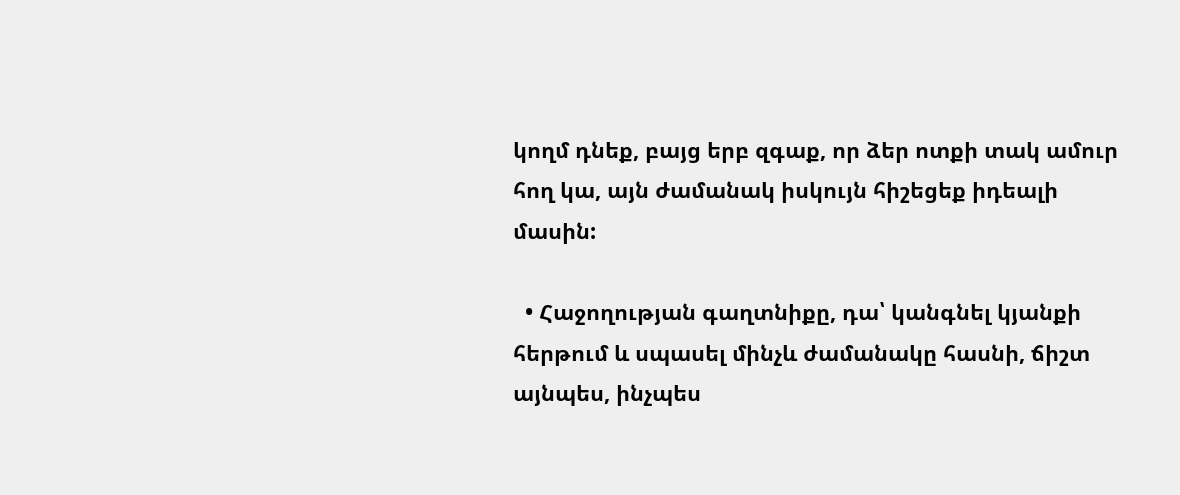կողմ դնեք, բայց երբ զգաք, որ ձեր ոտքի տակ ամուր հող կա, այն ժամանակ իսկույն հիշեցեք իդեալի մասին:

  • Հաջողության գաղտնիքը, դա՝ կանգնել կյանքի հերթում և սպասել մինչև ժամանակը հասնի, ճիշտ այնպես, ինչպես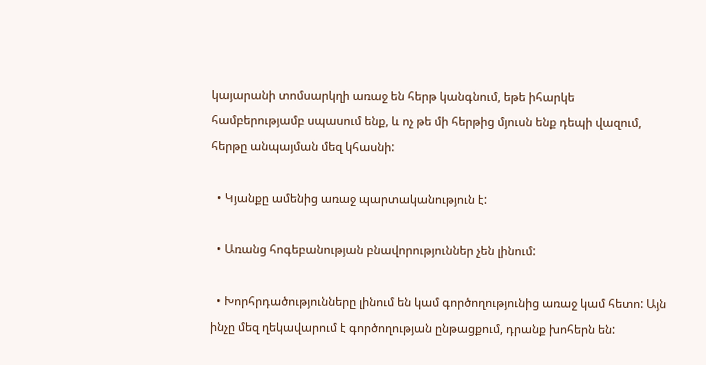կայարանի տոմսարկղի առաջ են հերթ կանգնում, եթե իհարկե համբերությամբ սպասում ենք, և ոչ թե մի հերթից մյուսն ենք դեպի վազում, հերթը անպայման մեզ կհասնի:

  • Կյանքը ամենից առաջ պարտականություն է:

  • Առանց հոգեբանության բնավորություններ չեն լինում:

  • Խորհրդածությունները լինում են կամ գործողությունից առաջ կամ հետո: Այն ինչը մեզ ղեկավարում է գործողության ընթացքում, դրանք խոհերն են: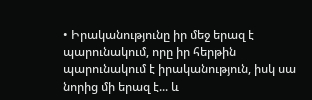• Իրականությունը իր մեջ երազ է պարունակում, որը իր հերթին պարունակում է իրականություն, իսկ սա նորից մի երազ է... և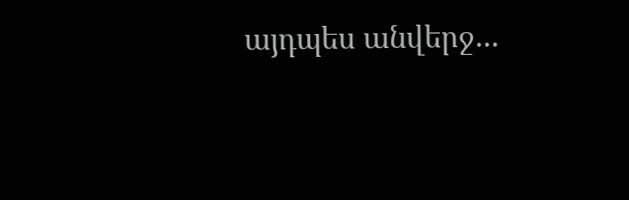այդպես անվերջ...